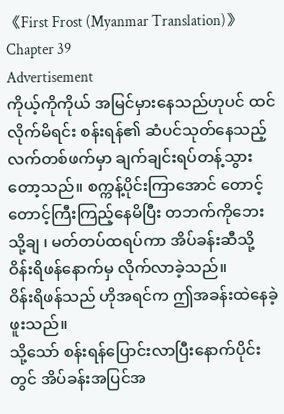《First Frost (Myanmar Translation)》Chapter 39
Advertisement
ကိုယ့်ကိုကိုယ် အမြင်မှားနေသည်ဟုပင် ထင်လိုက်မိရင်း စန်းရန်၏ ဆံပင်သုတ်နေသည့်လက်တစ်ဖက်မှာ ချက်ချင်းရပ်တန့်သွားတော့သည်။ စက္ကန့်ပိုင်းကြာအောင် တောင့်တောင့်ကြီးကြည့်နေမိပြီး တဘက်ကိုဘေးသို့ချ ၊ မတ်တပ်ထရပ်ကာ အိပ်ခန်းဆီသို့ ဝိန်းရိဖန်နောက်မှ လိုက်လာခဲ့သည်။
ဝိန်းရိဖန်သည် ဟိုအရင်က ဤအခန်းထဲနေခဲ့ဖူးသည်။
သို့သော် စန်းရန်ပြောင်းလာပြီးနောက်ပိုင်းတွင် အိပ်ခန်းအပြင်အ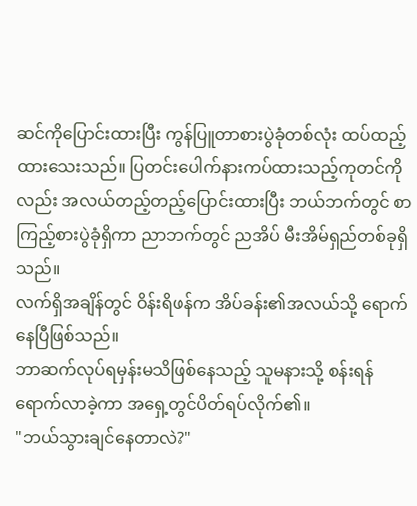ဆင်ကိုပြောင်းထားပြီး ကွန်ပြူတာစားပွဲခုံတစ်လုံး ထပ်ထည့်ထားသေးသည်။ ပြတင်းပေါက်နားကပ်ထားသည့်ကုတင်ကိုလည်း အလယ်တည့်တည့်ပြောင်းထားပြီး ဘယ်ဘက်တွင် စာကြည့်စားပွဲခုံရှိကာ ညာဘက်တွင် ညအိပ် မီးအိမ်ရှည်တစ်ခုရှိသည်။
လက်ရှိအချိန်တွင် ဝိန်းရိဖန်က အိပ်ခန်း၏အလယ်သို့ ရောက်နေပြီဖြစ်သည်။
ဘာဆက်လုပ်ရမှန်းမသိဖြစ်နေသည့် သူမနားသို့ စန်းရန်ရောက်လာခဲ့ကာ အရှေ့တွင်ပိတ်ရပ်လိုက်၏။
"ဘယ်သွားချင်နေတာလဲ?"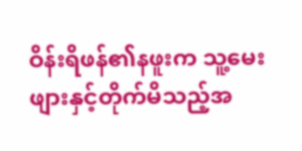ဝိန်းရိဖန်၏နဖူးက သူ့မေးဖျားနှင့်တိုက်မိသည့်အ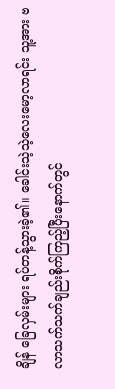ချိန် ခြေလှမ်းများ ရပ်တန့်သွားခဲ့၏။ ခေါင်းသဲ့သဲ့လေးမော့လာရင်း သူ့အား ဗလာသက်သက်ချည်းစိုက်ကြည့်ပြီးနောက်တွင်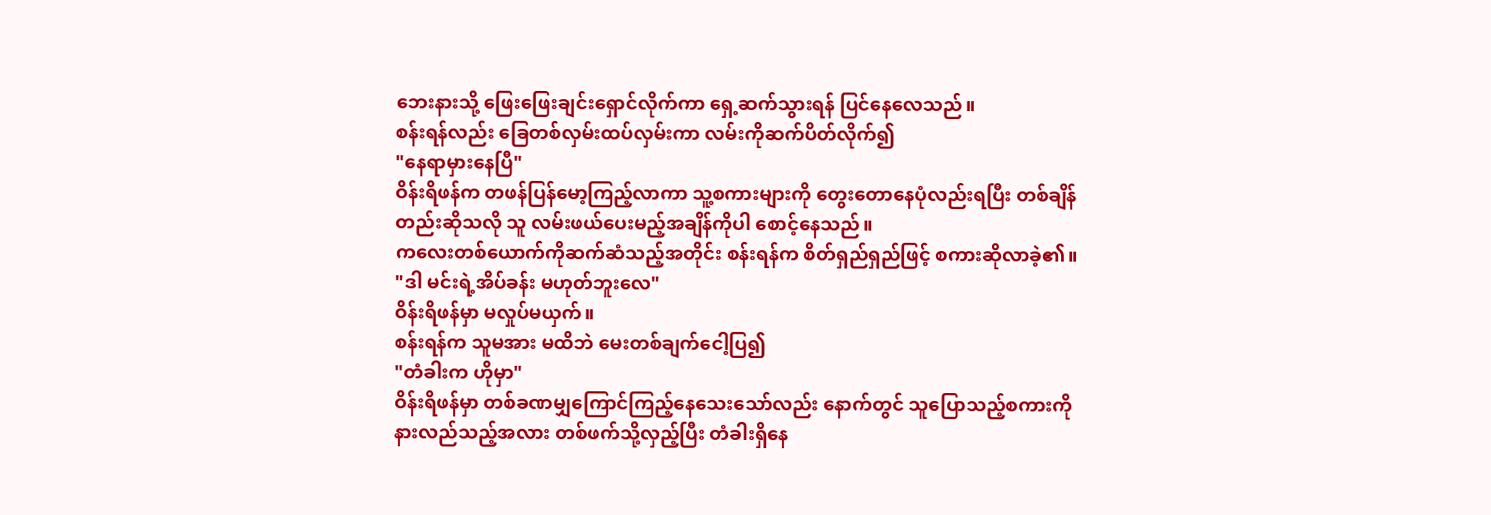ဘေးနားသို့ ဖြေးဖြေးချင်းရှောင်လိုက်ကာ ရှေ့ဆက်သွားရန် ပြင်နေလေသည်။
စန်းရန်လည်း ခြေတစ်လှမ်းထပ်လှမ်းကာ လမ်းကိုဆက်ပိတ်လိုက်၍
"နေရာမှားနေပြီ"
ဝိန်းရိဖန်က တဖန်ပြန်မော့ကြည့်လာကာ သူ့စကားများကို တွေးတောနေပုံလည်းရပြီး တစ်ချိန်တည်းဆိုသလို သူ လမ်းဖယ်ပေးမည့်အချိန်ကိုပါ စောင့်နေသည်။
ကလေးတစ်ယောက်ကိုဆက်ဆံသည့်အတိုင်း စန်းရန်က စိတ်ရှည်ရှည်ဖြင့် စကားဆိုလာခဲ့၏။
"ဒါ မင်းရဲ့အိပ်ခန်း မဟုတ်ဘူးလေ"
ဝိန်းရိဖန်မှာ မလှုပ်မယှက်။
စန်းရန်က သူမအား မထိဘဲ မေးတစ်ချက်ငေါ့ပြ၍
"တံခါးက ဟိုမှာ"
ဝိန်းရိဖန်မှာ တစ်ခဏမျှကြောင်ကြည့်နေသေးသော်လည်း နောက်တွင် သူပြောသည့်စကားကို နားလည်သည့်အလား တစ်ဖက်သို့လှည့်ပြီး တံခါးရှိနေ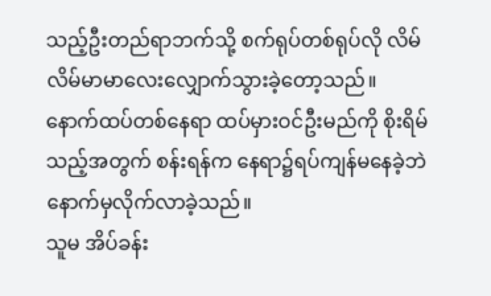သည့်ဦးတည်ရာဘက်သို့ စက်ရုပ်တစ်ရုပ်လို လိမ်လိမ်မာမာလေးလျှောက်သွားခဲ့တော့သည်။
နောက်ထပ်တစ်နေရာ ထပ်မှားဝင်ဦးမည်ကို စိုးရိမ်သည့်အတွက် စန်းရန်က နေရာ၌ရပ်ကျန်မနေခဲ့ဘဲ နောက်မှလိုက်လာခဲ့သည်။
သူမ အိပ်ခန်း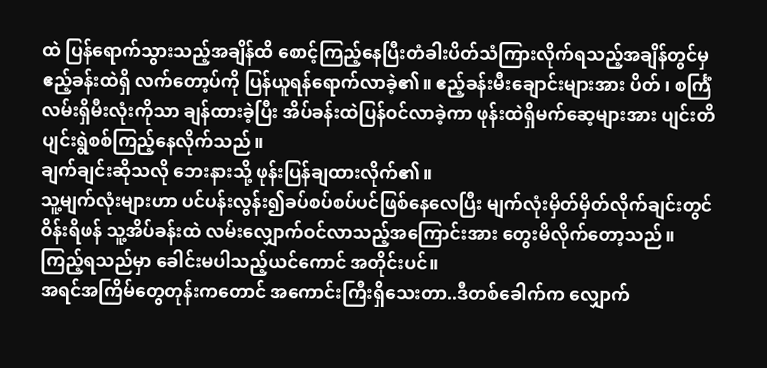ထဲ ပြန်ရောက်သွားသည့်အချိန်ထိ စောင့်ကြည့်နေပြီးတံခါးပိတ်သံကြားလိုက်ရသည့်အချိန်တွင်မှ ဧည့်ခန်းထဲရှိ လက်တော့ပ်ကို ပြန်ယူရန်ရောက်လာခဲ့၏။ ဧည့်ခန်းမီးချောင်းများအား ပိတ် ၊ စင်္ကြံလမ်းရှိမီးလုံးကိုသာ ချန်ထားခဲ့ပြီး အိပ်ခန်းထဲပြန်ဝင်လာခဲ့ကာ ဖုန်းထဲရှိမက်ဆေ့များအား ပျင်းတိပျင်းရွဲစစ်ကြည့်နေလိုက်သည်။
ချက်ချင်းဆိုသလို ဘေးနားသို့ ဖုန်းပြန်ချထားလိုက်၏။
သူ့မျက်လုံးများဟာ ပင်ပန်းလွန်း၍ခပ်စပ်စပ်ပင်ဖြစ်နေလေပြီး မျက်လုံးမှိတ်မှိတ်လိုက်ချင်းတွင် ဝိန်းရိဖန် သူ့အိပ်ခန်းထဲ လမ်းလျှောက်ဝင်လာသည့်အကြောင်းအား တွေးမိလိုက်တော့သည်။
ကြည့်ရသည်မှာ ခေါင်းမပါသည့်ယင်ကောင် အတိုင်းပင်။
အရင်အကြိမ်တွေတုန်းကတောင် အကောင်းကြီးရှိသေးတာ..ဒီတစ်ခေါက်က လျှောက်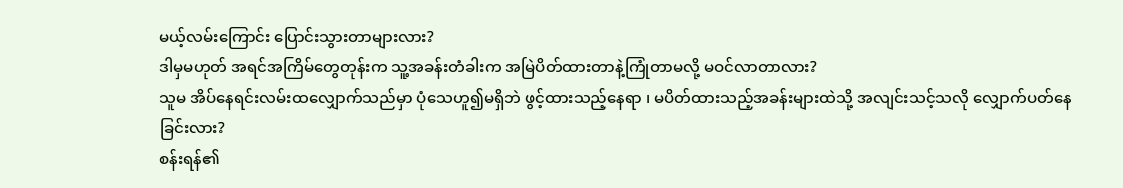မယ့်လမ်းကြောင်း ပြောင်းသွားတာများလား?
ဒါမှမဟုတ် အရင်အကြိမ်တွေတုန်းက သူ့အခန်းတံခါးက အမြဲပိတ်ထားတာနဲ့ကြုံတာမလို့ မဝင်လာတာလား?
သူမ အိပ်နေရင်းလမ်းထလျှောက်သည်မှာ ပုံသေဟူ၍မရှိဘဲ ဖွင့်ထားသည့်နေရာ ၊ မပိတ်ထားသည့်အခန်းများထဲသို့ အလျင်းသင့်သလို လျှောက်ပတ်နေခြင်းလား?
စန်းရန်၏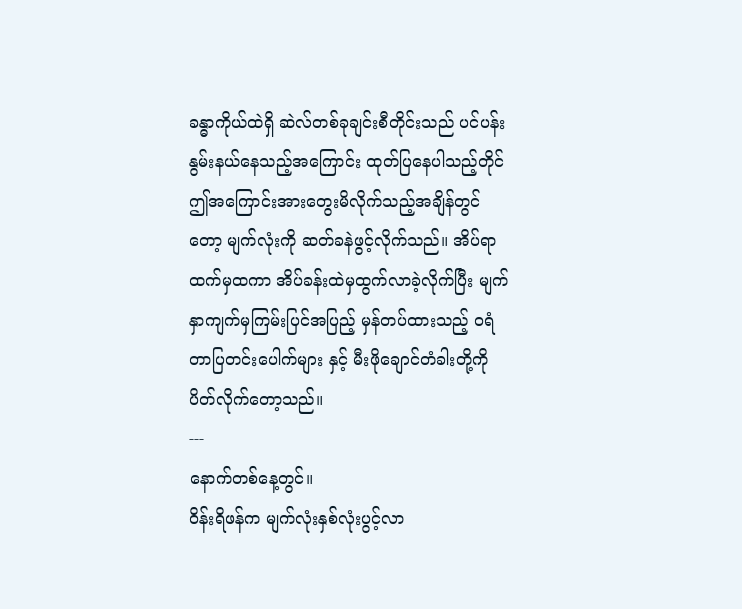ခန္ဓာကိုယ်ထဲရှိ ဆဲလ်တစ်ခုချင်းစီတိုင်းသည် ပင်ပန်းနွမ်းနယ်နေသည့်အကြောင်း ထုတ်ပြနေပါသည့်တိုင် ဤအကြောင်းအားတွေးမိလိုက်သည့်အချိန်တွင်တော့ မျက်လုံးကို ဆတ်ခနဲဖွင့်လိုက်သည်။ အိပ်ရာထက်မှထကာ အိပ်ခန်းထဲမှထွက်လာခဲ့လိုက်ပြီး မျက်နှာကျက်မှကြမ်းပြင်အပြည့် မှန်တပ်ထားသည့် ဝရံတာပြတင်းပေါက်များ နှင့် မီးဖိုချောင်တံခါးတို့ကို ပိတ်လိုက်တော့သည်။
---
နောက်တစ်နေ့တွင်။
ဝိန်းရိဖန်က မျက်လုံးနှစ်လုံးပွင့်လာ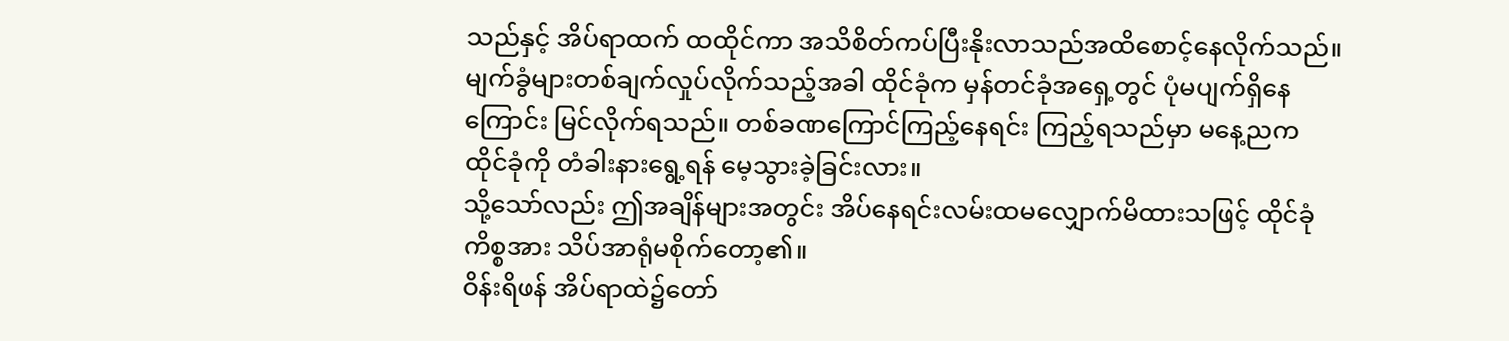သည်နှင့် အိပ်ရာထက် ထထိုင်ကာ အသိစိတ်ကပ်ပြီးနိုးလာသည်အထိစောင့်နေလိုက်သည်။ မျက်ခွံများတစ်ချက်လှုပ်လိုက်သည့်အခါ ထိုင်ခုံက မှန်တင်ခုံအရှေ့တွင် ပုံမပျက်ရှိနေကြောင်း မြင်လိုက်ရသည်။ တစ်ခဏကြောင်ကြည့်နေရင်း ကြည့်ရသည်မှာ မနေ့ညက ထိုင်ခုံကို တံခါးနားရွေ့ရန် မေ့သွားခဲ့ခြင်းလား။
သို့သော်လည်း ဤအချိန်များအတွင်း အိပ်နေရင်းလမ်းထမလျှောက်မိထားသဖြင့် ထိုင်ခုံကိစ္စအား သိပ်အာရုံမစိုက်တော့၏။
ဝိန်းရိဖန် အိပ်ရာထဲ၌တော်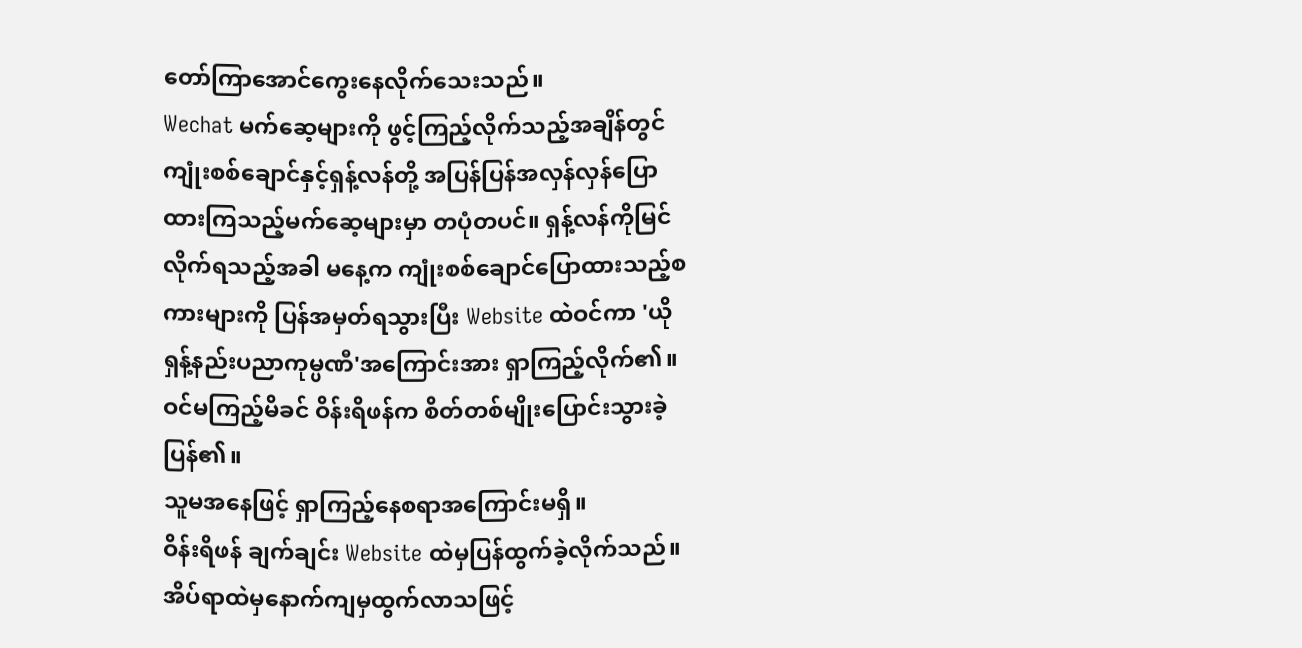တော်ကြာအောင်ကွေးနေလိုက်သေးသည်။
Wechat မက်ဆေ့များကို ဖွင့်ကြည့်လိုက်သည့်အချိန်တွင် ကျုံးစစ်ချောင်နှင့်ရှန့်လန်တို့ အပြန်ပြန်အလှန်လှန်ပြောထားကြသည့်မက်ဆေ့များမှာ တပုံတပင်။ ရှန့်လန်ကိုမြင်လိုက်ရသည့်အခါ မနေ့က ကျုံးစစ်ချောင်ပြောထားသည့်စကားများကို ပြန်အမှတ်ရသွားပြီး Website ထဲဝင်ကာ 'ယိုရှန့်နည်းပညာကုမ္ပဏီ'အကြောင်းအား ရှာကြည့်လိုက်၏။
ဝင်မကြည့်မိခင် ဝိန်းရိဖန်က စိတ်တစ်မျိုးပြောင်းသွားခဲ့ပြန်၏။
သူမအနေဖြင့် ရှာကြည့်နေစရာအကြောင်းမရှိ။
ဝိန်းရိဖန် ချက်ချင်း Website ထဲမှပြန်ထွက်ခဲ့လိုက်သည်။
အိပ်ရာထဲမှနောက်ကျမှထွက်လာသဖြင့်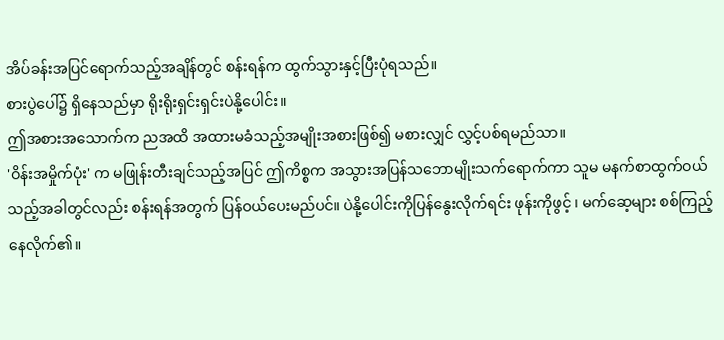အိပ်ခန်းအပြင်ရောက်သည့်အချိန်တွင် စန်းရန်က ထွက်သွားနှင့်ပြီးပုံရသည်။
စားပွဲပေါ်၌ ရှိနေသည်မှာ ရိုးရိုးရှင်းရှင်းပဲနို့ပေါင်း။
ဤအစားအသောက်က ညအထိ အထားမခံသည့်အမျိုးအစားဖြစ်၍ မစားလျှင် လွှင့်ပစ်ရမည်သာ။
'ဝိန်းအမှိုက်ပုံး' က မဖြုန်းတီးချင်သည့်အပြင် ဤကိစ္စက အသွားအပြန်သဘောမျိုးသက်ရောက်ကာ သူမ မနက်စာထွက်ဝယ်သည့်အခါတွင်လည်း စန်းရန်အတွက် ပြန်ဝယ်ပေးမည်ပင်။ ပဲနို့ပေါင်းကိုပြန်နွေးလိုက်ရင်း ဖုန်းကိုဖွင့် ၊ မက်ဆေ့များ စစ်ကြည့်နေလိုက်၏။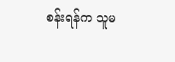စန်းရန်က သူမ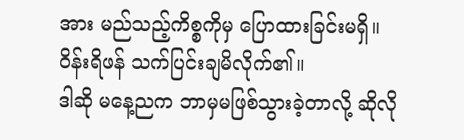အား မည်သည့်ကိစ္စကိုမှ ပြောထားခြင်းမရှိ။
ဝိန်းရိဖန် သက်ပြင်းချမိလိုက်၏။
ဒါဆို မနေ့ညက ဘာမှမဖြစ်သွားခဲ့တာလို့ ဆိုလို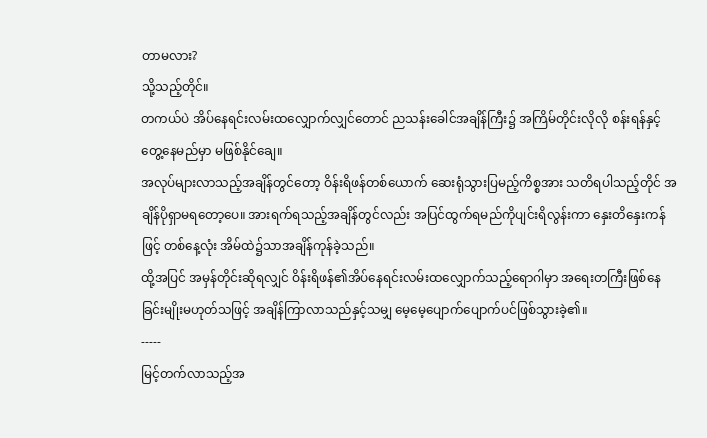တာမလား?
သို့သည့်တိုင်။
တကယ်ပဲ အိပ်နေရင်းလမ်းထလျှောက်လျှင်တောင် ညသန်းခေါင်အချိန်ကြီး၌ အကြိမ်တိုင်းလိုလို စန်းရန်နှင့်တွေ့နေမည်မှာ မဖြစ်နိုင်ချေ။
အလုပ်များလာသည့်အချိန်တွင်တော့ ဝိန်းရိဖန်တစ်ယောက် ဆေးရုံသွားပြမည့်ကိစ္စအား သတိရပါသည့်တိုင် အချိန်ပိုရှာမရတော့ပေ။ အားရက်ရသည့်အချိန်တွင်လည်း အပြင်ထွက်ရမည်ကိုပျင်းရိလွန်းကာ နှေးတိနှေးကန်ဖြင့် တစ်နေ့လုံး အိမ်ထဲ၌သာအချိန်ကုန်ခဲ့သည်။
ထို့အပြင် အမှန်တိုင်းဆိုရလျှင် ဝိန်းရိဖန်၏အိပ်နေရင်းလမ်းထလျှောက်သည့်ရောဂါမှာ အရေးတကြီးဖြစ်နေခြင်းမျိုးမဟုတ်သဖြင့် အချိန်ကြာလာသည်နှင့်သမျှ မေ့မေ့ပျောက်ပျောက်ပင်ဖြစ်သွားခဲ့၏။
-----
မြင့်တက်လာသည့်အ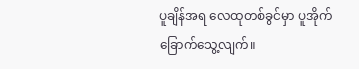ပူချိန်အရ လေထုတစ်ခွင်မှာ ပူအိုက်ခြောက်သွေ့လျက်။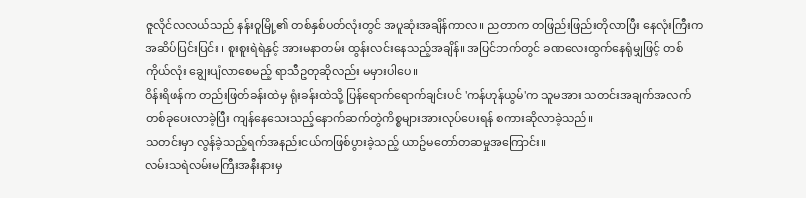ဇူလိုင်လလယ်သည် နန်းဝူမြို့၏ တစ်နှစ်ပတ်လုံးတွင် အပူဆုံးအချိန်ကာလ။ ညတာက တဖြည်းဖြည်းတိုလာပြီး နေလုံးကြီးက အဆိပ်ပြင်းပြင်း ၊ စူးစူးရဲရဲနှင့် အားမနာတမ်း ထွန်းလင်းနေသည့်အချိန်။ အပြင်ဘက်တွင် ခဏလေးထွက်နေရုံမျှဖြင့် တစ်ကိုယ်လုံး ချွေးပျံလာစေမည့် ရာသီဥတုဆိုလည်း မမှားပါပေ။
ဝိန်းရိဖန်က တည်းဖြတ်ခန်းထဲမှ ရုံးခန်းထဲသို့ ပြန်ရောက်ရောက်ချင်းပင် 'ကန်ဟုန်ယွမ်'က သူမအား သတင်းအချက်အလက်တစ်ခုပေးလာခဲ့ပြီး ကျန်နေသေးသည့်နောက်ဆက်တွဲကိစ္စများအားလုပ်ပေးရန် စကားဆိုလာခဲ့သည်။
သတင်းမှာ လွန်ခဲ့သည့်ရက်အနည်းငယ်ကဖြစ်ပွားခဲ့သည့် ယာဥ်မတော်တဆမှုအကြောင်း။
လမ်းသရဲလမ်းမကြီးအနီးနားမှ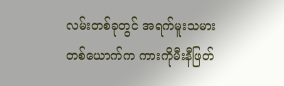လမ်းတစ်ခုတွင် အရက်မူးသမားတစ်ယောက်က ကားကိုမီးနီဖြတ်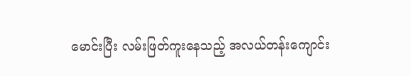မောင်းပြီး လမ်းဖြတ်ကူးနေသည့် အလယ်တန်းကျောင်း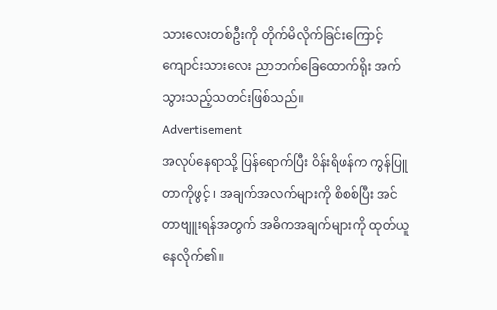သားလေးတစ်ဦးကို တိုက်မိလိုက်ခြင်းကြောင့် ကျောင်းသားလေး ညာဘက်ခြေထောက်ရိုး အက်သွားသည့်သတင်းဖြစ်သည်။
Advertisement
အလုပ်နေရာသို့ ပြန်ရောက်ပြီး ဝိန်းရိဖန်က ကွန်ပြူတာကိုဖွင့် ၊ အချက်အလက်များကို စိစစ်ပြီး အင်တာဗျူးရန်အတွက် အဓိကအချက်များကို ထုတ်ယူနေလိုက်၏။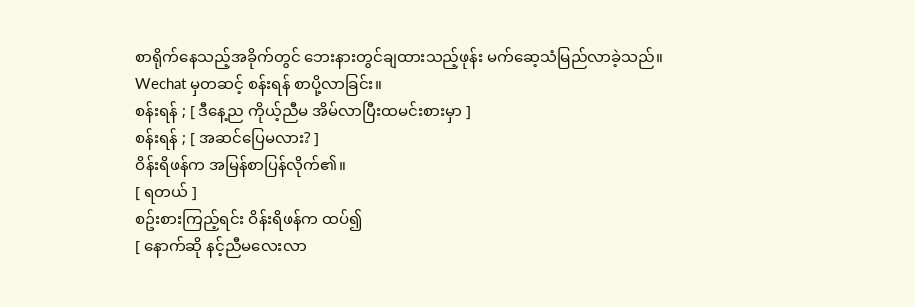စာရိုက်နေသည့်အခိုက်တွင် ဘေးနားတွင်ချထားသည့်ဖုန်း မက်ဆေ့သံမြည်လာခဲ့သည်။
Wechat မှတဆင့် စန်းရန် စာပို့လာခြင်း။
စန်းရန် ; [ ဒီနေ့ည ကိုယ့်ညီမ အိမ်လာပြီးထမင်းစားမှာ ]
စန်းရန် ; [ အဆင်ပြေမလား? ]
ဝိန်းရိဖန်က အမြန်စာပြန်လိုက်၏။
[ ရတယ် ]
စဥ်းစားကြည့်ရင်း ဝိန်းရိဖန်က ထပ်၍
[ နောက်ဆို နင့်ညီမလေးလာ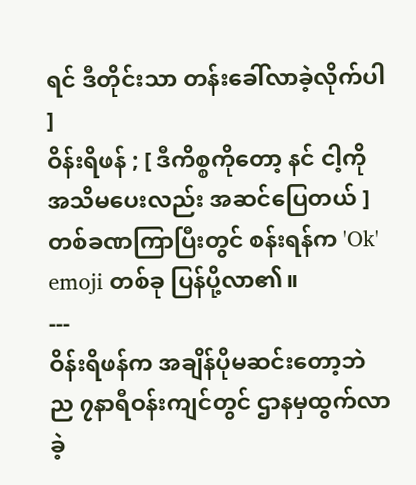ရင် ဒီတိုင်းသာ တန်းခေါ်လာခဲ့လိုက်ပါ ]
ဝိန်းရိဖန် ; [ ဒီကိစ္စကိုတော့ နင် ငါ့ကို အသိမပေးလည်း အဆင်ပြေတယ် ]
တစ်ခဏကြာပြီးတွင် စန်းရန်က 'Ok' emoji တစ်ခု ပြန်ပို့လာ၏။
---
ဝိန်းရိဖန်က အချိန်ပိုမဆင်းတော့ဘဲ ည ၇နာရီဝန်းကျင်တွင် ဌာနမှထွက်လာခဲ့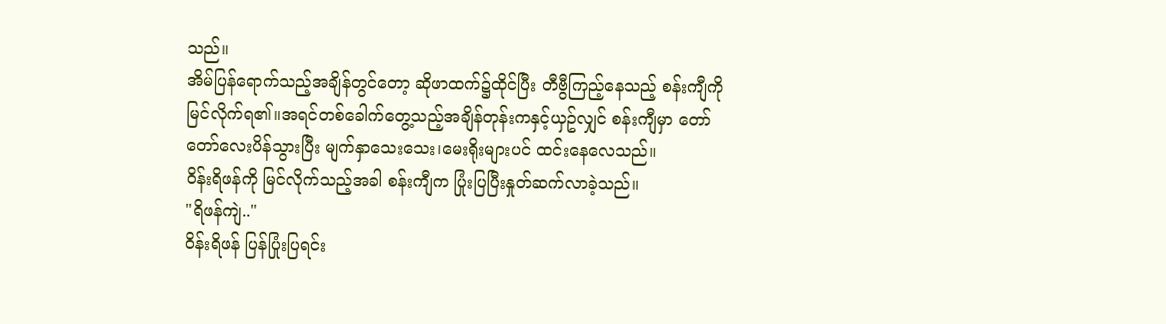သည်။
အိမ်ပြန်ရောက်သည့်အချိန်တွင်တော့ ဆိုဖာထက်၌ထိုင်ပြီး တီဗွီကြည့်နေသည့် စန်းကျီကို မြင်လိုက်ရ၏။အရင်တစ်ခေါက်တွေ့သည့်အချိန်တုန်းကနှင့်ယှဥ်လျှင် စန်းကျီမှာ တော်တော်လေးပိန်သွားပြီး မျက်နှာသေးသေး၊မေးရိုးများပင် ထင်းနေလေသည်။
ဝိန်းရိဖန်ကို မြင်လိုက်သည့်အခါ စန်းကျီက ပြုံးပြပြီးနှုတ်ဆက်လာခဲ့သည်။
"ရိဖန်ကျဲ.."
ဝိန်းရိဖန် ပြန်ပြုံးပြရင်း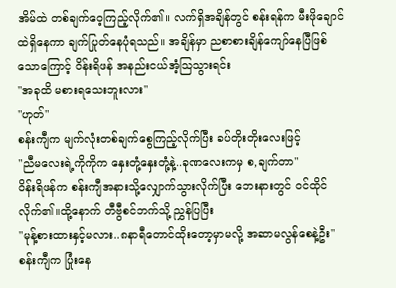အိမ်ထဲ တစ်ချက်ဝေ့ကြည့်လိုက်၏။ လက်ရှိအချိန်တွင် စန်းရန်က မီးဖိုချောင်ထဲရှိနေကာ ချက်ပြုတ်နေပုံရသည်။ အချိန်မှာ ညစာစားချိန်ကျော်နေပြီဖြစ်သောကြောင့် ဝိန်းရိဖန် အနည်းငယ်အံ့သြသွားရင်း
"အခုထိ မစားရသေးဘူးလား"
"ဟုတ်"
စန်းကျီက မျက်လုံးတစ်ချက်စွေကြည့်လိုက်ပြီး ခပ်တိုးတိုးလေးဖြင့်
"ညီမလေးရဲ့ကိုကိုက နှေးတုံ့နှေးတုံ့နဲ့..ခုဏလေးကမှ စ,ချက်တာ"
ဝိန်းရိဖန်က စန်းကျီအနားသို့လျှောက်သွားလိုက်ပြီး ဘေးနားတွင် ဝင်ထိုင်လိုက်၏။ထို့နောက် တီဗွီစင်ဘက်သို့ ညွှန်ပြပြီး
"မုန့်စားထားနှင့်မလား..၈နာရီတောင်ထိုးတော့မှာမလို့ အဆာမလွန်စေနဲ့ဦး"
စန်းကျီက ပြုံးနေ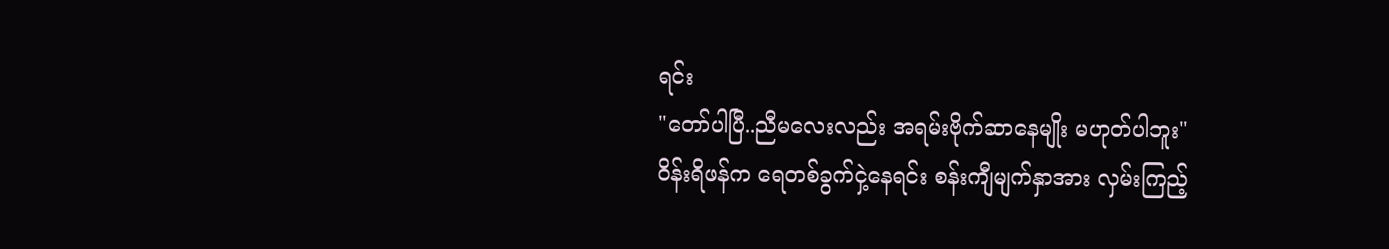ရင်း
"တော်ပါပြီ..ညီမလေးလည်း အရမ်းဗိုက်ဆာနေမျိုး မဟုတ်ပါဘူး"
ဝိန်းရိဖန်က ရေတစ်ခွက်ငှဲ့နေရင်း စန်းကျီမျက်နှာအား လှမ်းကြည့်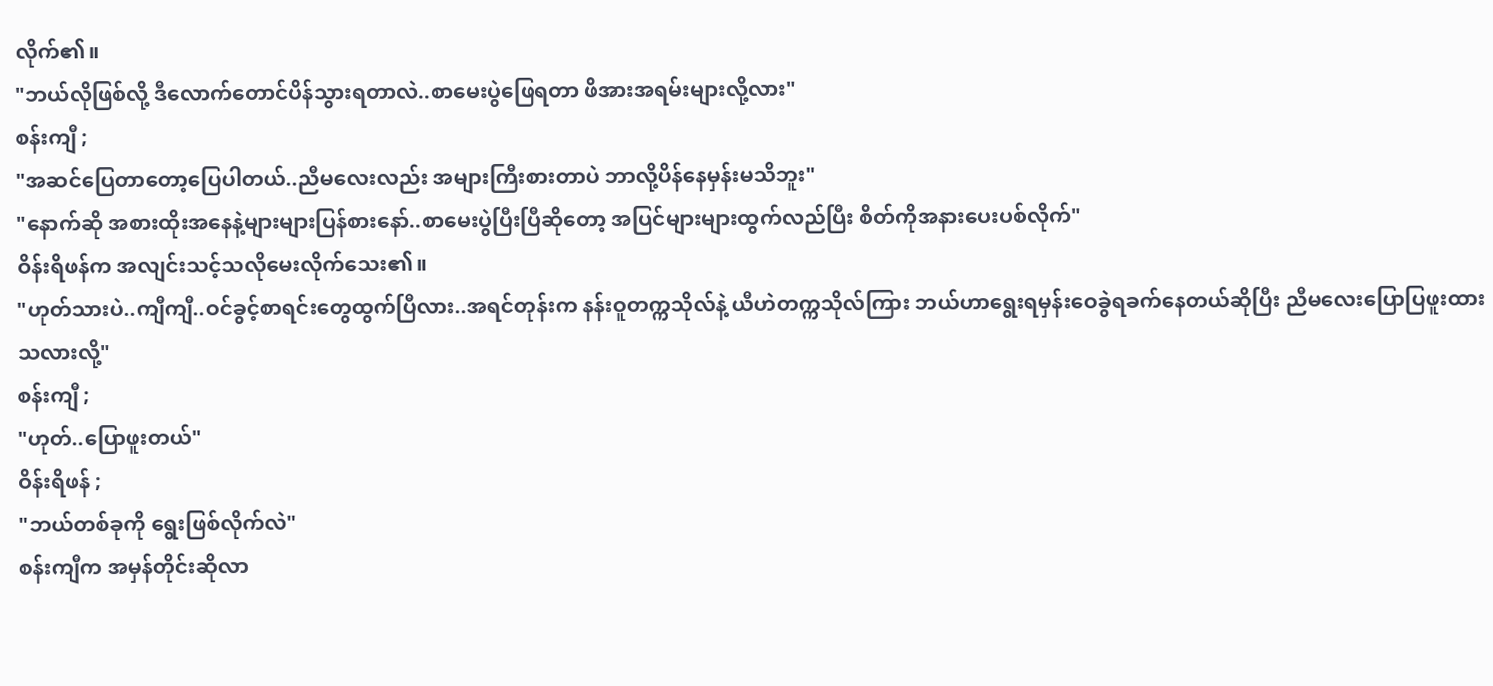လိုက်၏။
"ဘယ်လိုဖြစ်လို့ ဒီလောက်တောင်ပိန်သွားရတာလဲ..စာမေးပွဲဖြေရတာ ဖိအားအရမ်းများလို့လား"
စန်းကျီ ;
"အဆင်ပြေတာတော့ပြေပါတယ်..ညီမလေးလည်း အများကြီးစားတာပဲ ဘာလို့ပိန်နေမှန်းမသိဘူး"
"နောက်ဆို အစားထိုးအနေနဲ့များများပြန်စားနော်..စာမေးပွဲပြီးပြီဆိုတော့ အပြင်များများထွက်လည်ပြီး စိတ်ကိုအနားပေးပစ်လိုက်"
ဝိန်းရိဖန်က အလျင်းသင့်သလိုမေးလိုက်သေး၏။
"ဟုတ်သားပဲ..ကျီကျီ..ဝင်ခွင့်စာရင်းတွေထွက်ပြီလား..အရင်တုန်းက နန်းဝူတက္ကသိုလ်နဲ့ ယီဟဲတက္ကသိုလ်ကြား ဘယ်ဟာရွေးရမှန်းဝေခွဲရခက်နေတယ်ဆိုပြီး ညီမလေးပြောပြဖူးထားသလားလို့"
စန်းကျီ ;
"ဟုတ်..ပြောဖူးတယ်"
ဝိန်းရိဖန် ;
"ဘယ်တစ်ခုကို ရွေးဖြစ်လိုက်လဲ"
စန်းကျီက အမှန်တိုင်းဆိုလာ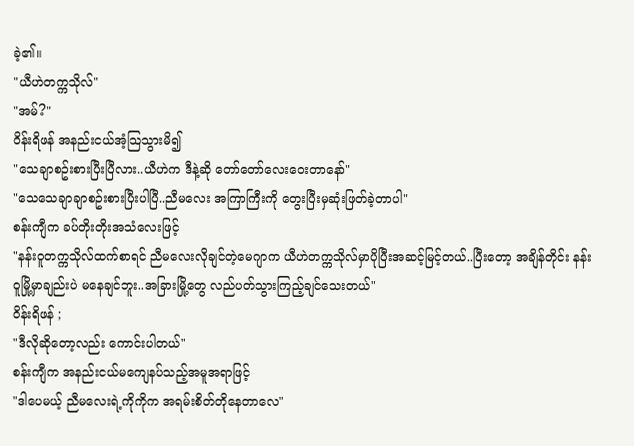ခဲ့၏။
"ယီဟဲတက္ကသိုလ်"
"အမ်?"
ဝိန်းရိဖန် အနည်းငယ်အံ့သြသွားမိ၍
"သေချာစဥ်းစားပြီးပြီလား..ယီဟဲက ဒီနဲ့ဆို တော်တော်လေးဝေးတာနော်"
"သေသေချာချာစဥ်းစားပြီးပါပြီ..ညီမလေး အကြာကြီးကို တွေးပြီးမှဆုံးဖြတ်ခဲ့တာပါ"
စန်းကျီက ခပ်တိုးတိုးအသံလေးဖြင့်
"နန်းဝူတက္ကသိုလ်ထက်စာရင် ညီမလေးလိုချင်တဲ့မေဂျာက ယီဟဲတက္ကသိုလ်မှာပိုပြီးအဆင့်မြင့်တယ်..ပြီးတော့ အချိန်တိုင်း နန်းဝူမြို့မှာချည်းပဲ မနေချင်ဘူး..အခြားမြို့တွေ လည်ပတ်သွားကြည့်ချင်သေးတယ်"
ဝိန်းရိဖန် ;
"ဒီလိုဆိုတော့လည်း ကောင်းပါတယ်"
စန်းကျီက အနည်းငယ်မကျေနပ်သည့်အမူအရာဖြင့်
"ဒါပေမယ့် ညီမလေးရဲ့ကိုကိုက အရမ်းစိတ်တိုနေတာလေ"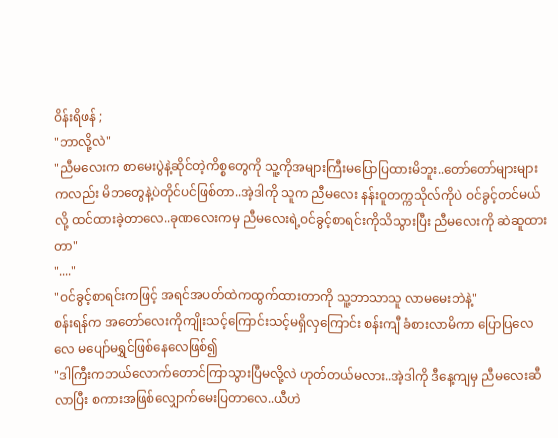ဝိန်းရိဖန် ;
"ဘာလို့လဲ"
"ညီမလေးက စာမေးပွဲနဲ့ဆိုင်တဲ့ကိစ္စတွေကို သူ့ကိုအများကြီးမပြောပြထားမိဘူး..တော်တော်များများကလည်း မိဘတွေနဲ့ပဲတိုင်ပင်ဖြစ်တာ..အဲ့ဒါကို သူက ညီမလေး နန်းဝူတက္ကသိုလ်ကိုပဲ ဝင်ခွင့်တင်မယ်လို့ ထင်ထားခဲ့တာလေ..ခုဏလေးကမှ ညီမလေးရဲ့ဝင်ခွင့်စာရင်းကိုသိသွားပြီး ညီမလေးကို ဆဲဆူထားတာ"
"...."
"ဝင်ခွင့်စာရင်းကဖြင့် အရင်အပတ်ထဲကထွက်ထားတာကို သူ့ဘာသာသူ လာမမေးဘဲနဲ့"
စန်းရန်က အတော်လေးကိုကျိုးသင့်ကြောင်းသင့်မရှိလှကြောင်း စန်းကျီ ခံစားလာမိကာ ပြောပြလေလေ မပျော်မရွှင်ဖြစ်နေလေဖြစ်၍
"ဒါကြီးကဘယ်လောက်တောင်ကြာသွားပြီမလို့လဲ ဟုတ်တယ်မလား..အဲ့ဒါကို ဒီနေ့ကျမှ ညီမလေးဆီလာပြီး စကားအဖြစ်လျှောက်မေးပြတာလေ..ယီဟဲ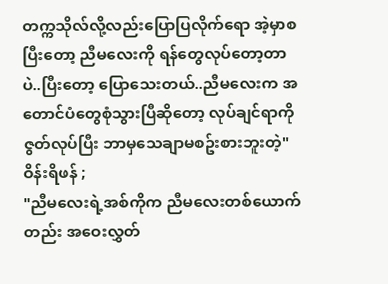တက္ကသိုလ်လို့လည်းပြောပြလိုက်ရော အဲ့မှာစပြီးတော့ ညီမလေးကို ရန်တွေလုပ်တော့တာပဲ..ပြီးတော့ ပြောသေးတယ်..ညီမလေးက အတောင်ပံတွေစုံသွားပြီဆိုတော့ လုပ်ချင်ရာကိုဇွတ်လုပ်ပြီး ဘာမှသေချာမစဥ်းစားဘူးတဲ့"
ဝိန်းရိဖန် ;
"ညီမလေးရဲ့အစ်ကိုက ညီမလေးတစ်ယောက်တည်း အဝေးလွှတ်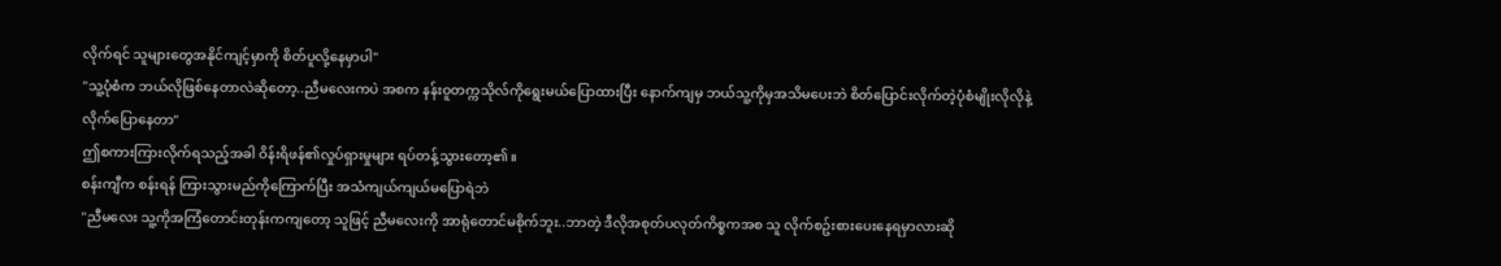လိုက်ရင် သူများတွေအနိုင်ကျင့်မှာကို စိတ်ပူလို့နေမှာပါ"
"သူ့ပုံစံက ဘယ်လိုဖြစ်နေတာလဲဆိုတော့..ညီမလေးကပဲ အစက နန်းဝူတက္ကသိုလ်ကိုရွေးမယ်ပြောထားပြီး နောက်ကျမှ ဘယ်သူ့ကိုမှအသိမပေးဘဲ စိတ်ပြောင်းလိုက်တဲ့ပုံစံမျိုးလိုလိုနဲ့ လိုက်ပြောနေတာ"
ဤစကားကြားလိုက်ရသည့်အခါ ဝိန်းရိဖန်၏လှုပ်ရှားမှုများ ရပ်တန့်သွားတော့၏။
စန်းကျီက စန်းရန် ကြားသွားမည်ကိုကြောက်ပြီး အသံကျယ်ကျယ်မပြောရဲဘဲ
"ညီမလေး သူ့ကိုအကြံတောင်းတုန်းကကျတော့ သူဖြင့် ညီမလေးကို အာရုံတောင်မစိုက်ဘူး..ဘာတဲ့ ဒီလိုအစုတ်ပလုတ်ကိစ္စကအစ သူ လိုက်စဥ်းစားပေးနေရမှာလားဆို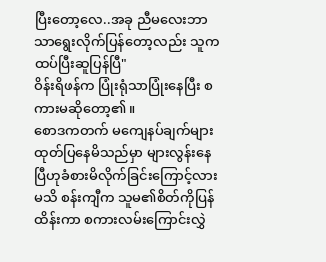ပြီးတော့လေ..အခု ညီမလေးဘာသာရွေးလိုက်ပြန်တော့လည်း သူက ထပ်ပြီးဆူပြန်ပြီ"
ဝိန်းရိဖန်က ပြုံးရုံသာပြုံးနေပြီး စကားမဆိုတော့၏။
စောဒကတက် မကျေနပ်ချက်များထုတ်ပြနေမိသည်မှာ များလွန်းနေပြီဟုခံစားမိလိုက်ခြင်းကြောင့်လားမသိ စန်းကျီက သူမ၏စိတ်ကိုပြန်ထိန်းကာ စကားလမ်းကြောင်းလွှဲ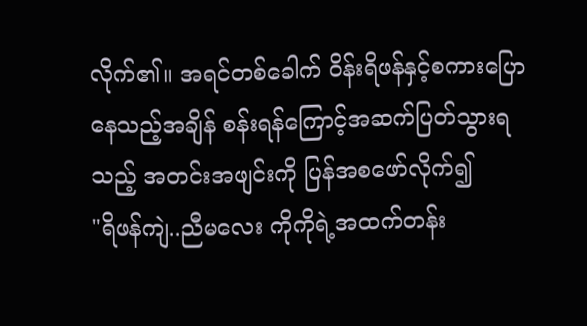လိုက်၏။ အရင်တစ်ခေါက် ဝိန်းရိဖန်နှင့်စကားပြောနေသည့်အချိန် စန်းရန်ကြောင့်အဆက်ပြတ်သွားရသည့် အတင်းအဖျင်းကို ပြန်အစဖော်လိုက်၍
"ရိဖန်ကျဲ..ညီမလေး ကိုကိုရဲ့အထက်တန်း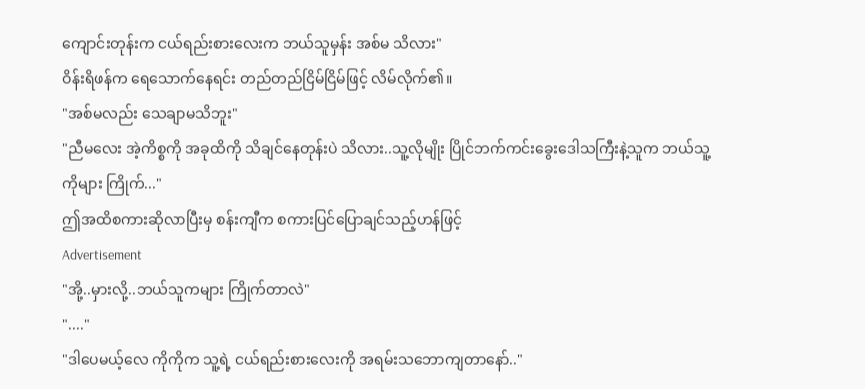ကျောင်းတုန်းက ငယ်ရည်းစားလေးက ဘယ်သူမှန်း အစ်မ သိလား"
ဝိန်းရိဖန်က ရေသောက်နေရင်း တည်တည်ငြိမ်ငြိမ်ဖြင့် လိမ်လိုက်၏။
"အစ်မလည်း သေချာမသိဘူး"
"ညီမလေး အဲ့ကိစ္စကို အခုထိကို သိချင်နေတုန်းပဲ သိလား..သူ့လိုမျိုး ပြိုင်ဘက်ကင်းခွေးဒေါသကြီးနဲ့သူက ဘယ်သူ့ကိုများ ကြိုက်..."
ဤအထိစကားဆိုလာပြီးမှ စန်းကျီက စကားပြင်ပြောချင်သည့်ဟန်ဖြင့်
Advertisement
"အို့..မှားလို့..ဘယ်သူကများ ကြိုက်တာလဲ"
"...."
"ဒါပေမယ့်လေ ကိုကိုက သူ့ရဲ့ ငယ်ရည်းစားလေးကို အရမ်းသဘောကျတာနော်.."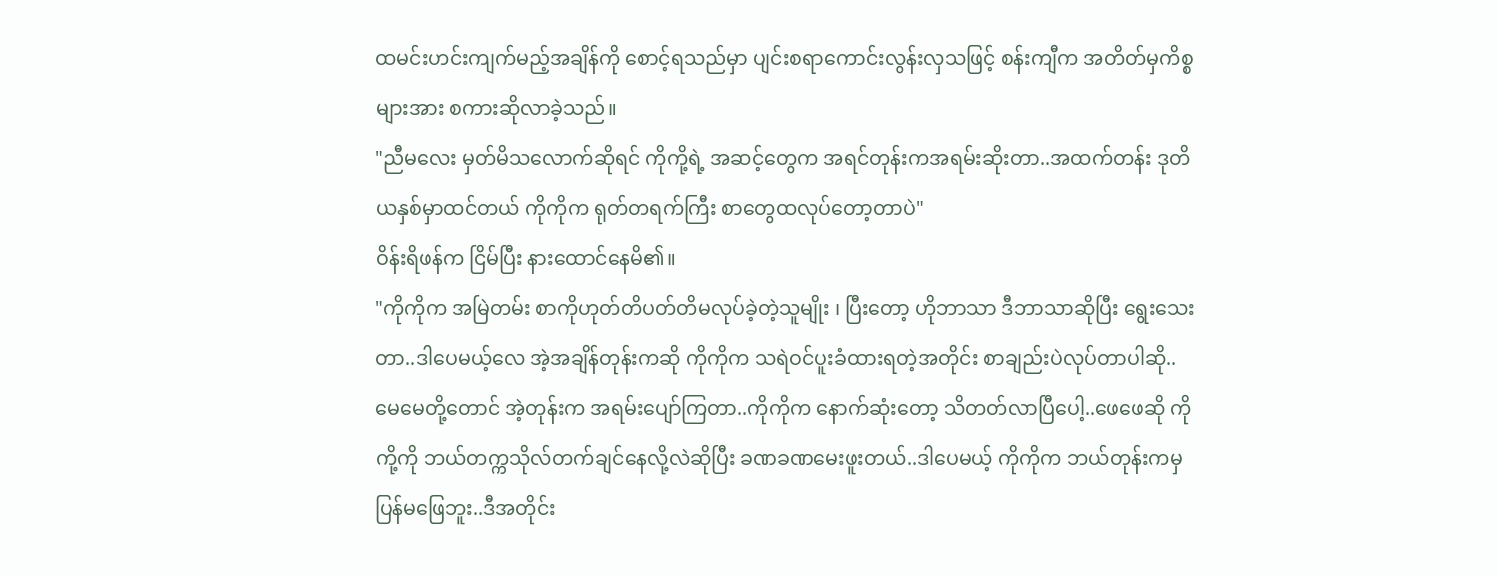ထမင်းဟင်းကျက်မည့်အချိန်ကို စောင့်ရသည်မှာ ပျင်းစရာကောင်းလွန်းလှသဖြင့် စန်းကျီက အတိတ်မှကိစ္စများအား စကားဆိုလာခဲ့သည်။
"ညီမလေး မှတ်မိသလောက်ဆိုရင် ကိုကို့ရဲ့ အဆင့်တွေက အရင်တုန်းကအရမ်းဆိုးတာ..အထက်တန်း ဒုတိယနှစ်မှာထင်တယ် ကိုကိုက ရုတ်တရက်ကြီး စာတွေထလုပ်တော့တာပဲ"
ဝိန်းရိဖန်က ငြိမ်ပြီး နားထောင်နေမိ၏။
"ကိုကိုက အမြဲတမ်း စာကိုဟုတ်တိပတ်တိမလုပ်ခဲ့တဲ့သူမျိုး ၊ ပြီးတော့ ဟိုဘာသာ ဒီဘာသာဆိုပြီး ရွေးသေးတာ..ဒါပေမယ့်လေ အဲ့အချိန်တုန်းကဆို ကိုကိုက သရဲဝင်ပူးခံထားရတဲ့အတိုင်း စာချည်းပဲလုပ်တာပါဆို..မေမေတို့တောင် အဲ့တုန်းက အရမ်းပျော်ကြတာ..ကိုကိုက နောက်ဆုံးတော့ သိတတ်လာပြီပေါ့..ဖေဖေဆို ကိုကို့ကို ဘယ်တက္ကသိုလ်တက်ချင်နေလို့လဲဆိုပြီး ခဏခဏမေးဖူးတယ်..ဒါပေမယ့် ကိုကိုက ဘယ်တုန်းကမှ ပြန်မဖြေဘူး..ဒီအတိုင်း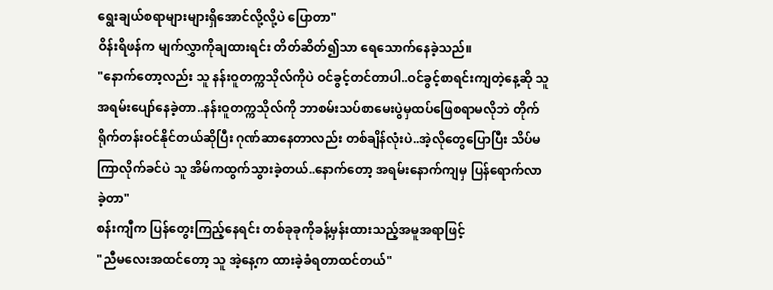ရွေးချယ်စရာများများရှိအောင်လို့လို့ပဲ ပြောတာ"
ဝိန်းရိဖန်က မျက်လွှာကိုချထားရင်း တိတ်ဆိတ်၍သာ ရေသောက်နေခဲ့သည်။
"နောက်တော့လည်း သူ နန်းဝူတက္ကသိုလ်ကိုပဲ ဝင်ခွင့်တင်တာပါ..ဝင်ခွင့်စာရင်းကျတဲ့နေ့ဆို သူ အရမ်းပျော်နေခဲ့တာ..နန်းဝူတက္ကသိုလ်ကို ဘာစမ်းသပ်စာမေးပွဲမှထပ်ဖြေစရာမလိုဘဲ တိုက်ရိုက်တန်းဝင်နိုင်တယ်ဆိုပြီး ဂုဏ်ဆာနေတာလည်း တစ်ချိန်လုံးပဲ..အဲ့လိုတွေပြောပြီး သိပ်မကြာလိုက်ခင်ပဲ သူ အိမ်ကထွက်သွားခဲ့တယ်..နောက်တော့ အရမ်းနောက်ကျမှ ပြန်ရောက်လာခဲ့တာ"
စန်းကျီက ပြန်တွေးကြည့်နေရင်း တစ်ခုခုကိုခန့်မှန်းထားသည့်အမူအရာဖြင့်
"ညီမလေးအထင်တော့ သူ အဲ့နေ့က ထားခဲ့ခံရတာထင်တယ်"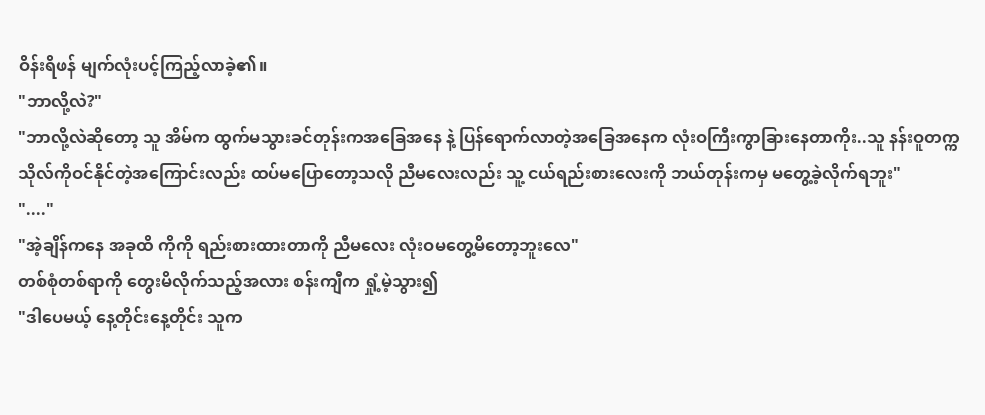ဝိန်းရိဖန် မျက်လုံးပင့်ကြည့်လာခဲ့၏။
"ဘာလို့လဲ?"
"ဘာလို့လဲဆိုတော့ သူ အိမ်က ထွက်မသွားခင်တုန်းကအခြေအနေ နဲ့ ပြန်ရောက်လာတဲ့အခြေအနေက လုံးဝကြီးကွာခြားနေတာကိုး..သူ နန်းဝူတက္ကသိုလ်ကိုဝင်နိုင်တဲ့အကြောင်းလည်း ထပ်မပြောတော့သလို ညီမလေးလည်း သူ့ ငယ်ရည်းစားလေးကို ဘယ်တုန်းကမှ မတွေ့ခဲ့လိုက်ရဘူး"
"...."
"အဲ့ချိန်ကနေ အခုထိ ကိုကို ရည်းစားထားတာကို ညီမလေး လုံးဝမတွေ့မိတော့ဘူးလေ"
တစ်စုံတစ်ရာကို တွေးမိလိုက်သည့်အလား စန်းကျီက ရှုံ့မဲ့သွား၍
"ဒါပေမယ့် နေ့တိုင်းနေ့တိုင်း သူက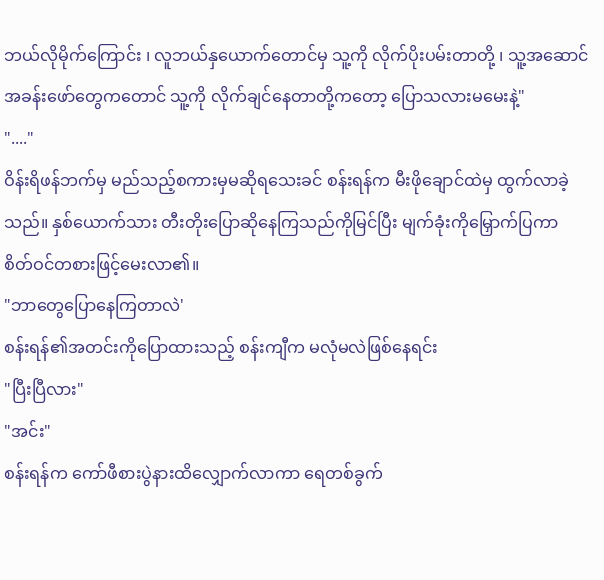ဘယ်လိုမိုက်ကြောင်း ၊ လူဘယ်နှယောက်တောင်မှ သူ့ကို လိုက်ပိုးပမ်းတာတို့ ၊ သူ့အဆောင်အခန်းဖော်တွေကတောင် သူ့ကို လိုက်ချင်နေတာတို့ကတော့ ပြောသလားမမေးနဲ့"
"...."
ဝိန်းရိဖန်ဘက်မှ မည်သည့်စကားမှမဆိုရသေးခင် စန်းရန်က မီးဖိုချောင်ထဲမှ ထွက်လာခဲ့သည်။ နှစ်ယောက်သား တီးတိုးပြောဆိုနေကြသည်ကိုမြင်ပြီး မျက်ခုံးကိုမြှောက်ပြကာ စိတ်ဝင်တစားဖြင့်မေးလာ၏။
"ဘာတွေပြောနေကြတာလဲ'
စန်းရန်၏အတင်းကိုပြောထားသည့် စန်းကျီက မလုံမလဲဖြစ်နေရင်း
"ပြီးပြီလား"
"အင်း"
စန်းရန်က ကော်ဖီစားပွဲနားထိလျှောက်လာကာ ရေတစ်ခွက်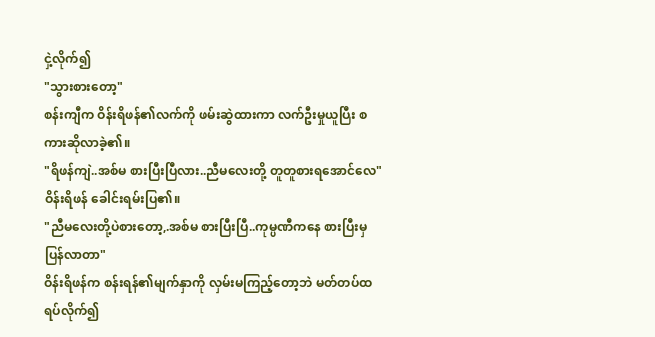ငှဲ့လိုက်၍
"သွားစားတော့"
စန်းကျီက ဝိန်းရိဖန်၏လက်ကို ဖမ်းဆွဲထားကာ လက်ဦးမှုယူပြီး စကားဆိုလာခဲ့၏။
"ရိဖန်ကျဲ..အစ်မ စားပြီးပြီလား..ညီမလေးတို့ တူတူစားရအောင်လေ"
ဝိန်းရိဖန် ခေါင်းရမ်းပြ၏။
"ညီမလေးတို့ပဲစားတော့,.အစ်မ စားပြီးပြီ..ကုမ္ပဏီကနေ စားပြီးမှ ပြန်လာတာ"
ဝိန်းရိဖန်က စန်းရန်၏မျက်နှာကို လှမ်းမကြည့်တော့ဘဲ မတ်တပ်ထရပ်လိုက်၍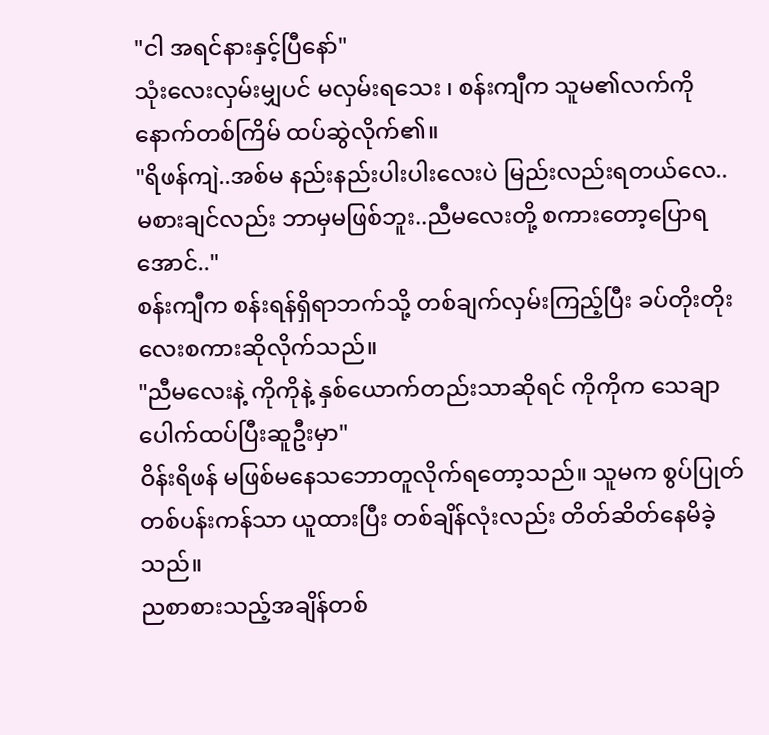"ငါ အရင်နားနှင့်ပြီနော်"
သုံးလေးလှမ်းမျှပင် မလှမ်းရသေး ၊ စန်းကျီက သူမ၏လက်ကို နောက်တစ်ကြိမ် ထပ်ဆွဲလိုက်၏။
"ရိဖန်ကျဲ..အစ်မ နည်းနည်းပါးပါးလေးပဲ မြည်းလည်းရတယ်လေ..မစားချင်လည်း ဘာမှမဖြစ်ဘူး..ညီမလေးတို့ စကားတော့ပြောရအောင်.."
စန်းကျီက စန်းရန်ရှိရာဘက်သို့ တစ်ချက်လှမ်းကြည့်ပြီး ခပ်တိုးတိုးလေးစကားဆိုလိုက်သည်။
"ညီမလေးနဲ့ ကိုကိုနဲ့ နှစ်ယောက်တည်းသာဆိုရင် ကိုကိုက သေချာပေါက်ထပ်ပြီးဆူဦးမှာ"
ဝိန်းရိဖန် မဖြစ်မနေသဘောတူလိုက်ရတော့သည်။ သူမက စွပ်ပြုတ်တစ်ပန်းကန်သာ ယူထားပြီး တစ်ချိန်လုံးလည်း တိတ်ဆိတ်နေမိခဲ့သည်။
ညစာစားသည့်အချိန်တစ်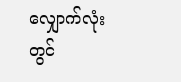လျှောက်လုံးတွင်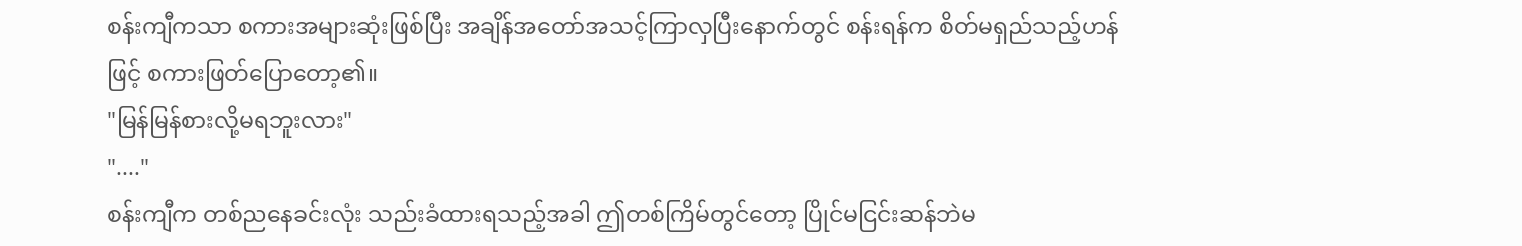စန်းကျီကသာ စကားအများဆုံးဖြစ်ပြီး အချိန်အတော်အသင့်ကြာလှပြီးနောက်တွင် စန်းရန်က စိတ်မရှည်သည့်ဟန်ဖြင့် စကားဖြတ်ပြောတော့၏။
"မြန်မြန်စားလို့မရဘူးလား"
"...."
စန်းကျီက တစ်ညနေခင်းလုံး သည်းခံထားရသည့်အခါ ဤတစ်ကြိမ်တွင်တော့ ပြိုင်မငြင်းဆန်ဘဲမ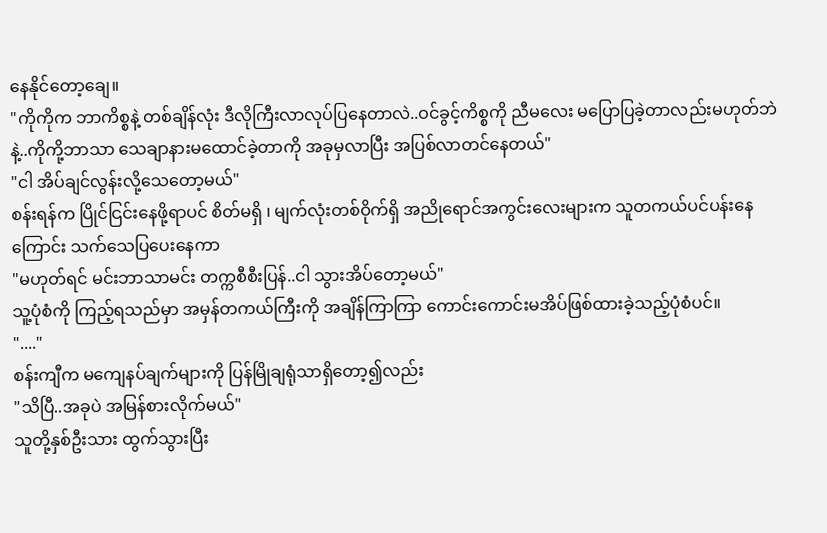နေနိုင်တော့ချေ။
"ကိုကိုက ဘာကိစ္စနဲ့ တစ်ချိန်လုံး ဒီလိုကြီးလာလုပ်ပြနေတာလဲ..ဝင်ခွင့်ကိစ္စကို ညီမလေး မပြောပြခဲ့တာလည်းမဟုတ်ဘဲနဲ့..ကိုကို့ဘာသာ သေချာနားမထောင်ခဲ့တာကို အခုမှလာပြီး အပြစ်လာတင်နေတယ်"
"ငါ အိပ်ချင်လွန်းလို့သေတော့မယ်"
စန်းရန်က ပြိုင်ငြင်းနေဖို့ရာပင် စိတ်မရှိ ၊ မျက်လုံးတစ်ဝိုက်ရှိ အညိုရောင်အကွင်းလေးများက သူတကယ်ပင်ပန်းနေကြောင်း သက်သေပြပေးနေကာ
"မဟုတ်ရင် မင်းဘာသာမင်း တက္ကစီစီးပြန်..ငါ သွားအိပ်တော့မယ်"
သူ့ပုံစံကို ကြည့်ရသည်မှာ အမှန်တကယ်ကြီးကို အချိန်ကြာကြာ ကောင်းကောင်းမအိပ်ဖြစ်ထားခဲ့သည့်ပုံစံပင်။
"...."
စန်းကျီက မကျေနပ်ချက်များကို ပြန်မြိုချရုံသာရှိတော့၍လည်း
"သိပြီ..အခုပဲ အမြန်စားလိုက်မယ်"
သူတို့နှစ်ဦးသား ထွက်သွားပြီး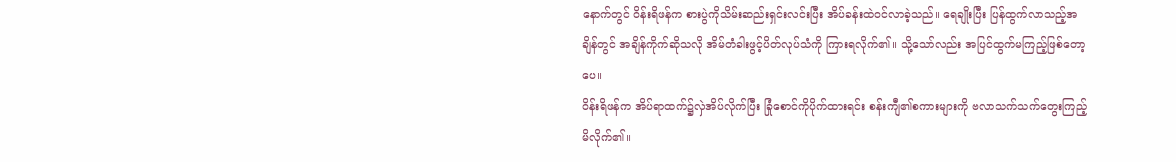နောက်တွင် ဝိန်းရိဖန်က စားပွဲကိုသိမ်းဆည်းရှင်းလင်းပြီး အိပ်ခန်းထဲဝင်လာခဲ့သည်။ ရေချိုးပြီး ပြန်ထွက်လာသည့်အချိန်တွင် အချိန်ကိုက်ဆိုသလို အိမ်တံခါးဖွင့်ပိတ်လုပ်သံကို ကြားရလိုက်၏။ သို့သော်လည်း အပြင်ထွက်မကြည့်ဖြစ်တော့ပေ။
ဝိန်းရိဖန်က အိပ်ရာထက်၌လှဲအိပ်လိုက်ပြီး ခြုံစောင်ကိုပိုက်ထားရင်း စန်းကျီ၏စကားများကို ဗလာသက်သက်တွေးကြည့်မိလိုက်၏။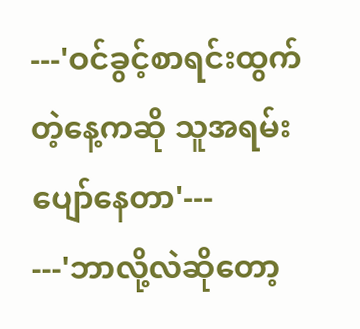---'ဝင်ခွင့်စာရင်းထွက်တဲ့နေ့ကဆို သူအရမ်းပျော်နေတာ'---
---'ဘာလို့လဲဆိုတော့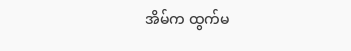အိမ်က ထွက်မ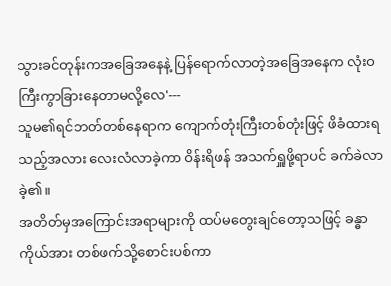သွားခင်တုန်းကအခြေအနေနဲ့ ပြန်ရောက်လာတဲ့အခြေအနေက လုံးဝကြီးကွာခြားနေတာမလို့လေ'---
သူမ၏ရင်ဘတ်တစ်နေရာက ကျောက်တုံးကြီးတစ်တုံးဖြင့် ဖိခံထားရသည့်အလား လေးလံလာခဲ့ကာ ဝိန်းရိဖန် အသက်ရှူဖို့ရာပင် ခက်ခဲလာခဲ့၏။
အတိတ်မှအကြောင်းအရာများကို ထပ်မတွေးချင်တော့သဖြင့် ခန္ဓာကိုယ်အား တစ်ဖက်သို့စောင်းပစ်ကာ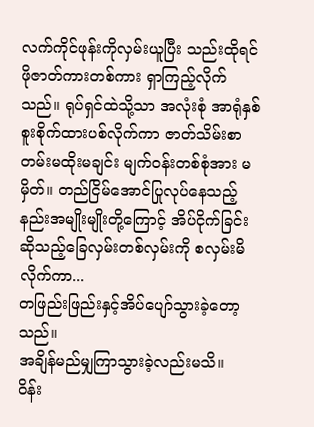လက်ကိုင်ဖုန်းကိုလှမ်းယူပြီး သည်းထိုရင်ဖိုဇာတ်ကားတစ်ကား ရှာကြည့်လိုက်သည်။ ရုပ်ရှင်ထဲသို့သာ အလုံးစုံ အာရုံနှစ်စူးစိုက်ထားပစ်လိုက်ကာ ဇာတ်သိမ်းစာတမ်းမထိုးမချင်း မျက်ဝန်းတစ်စုံအား မမှိတ်။ တည်ငြိမ်အောင်ပြုလုပ်နေသည့်နည်းအမျိုးမျိုးတို့ကြောင့် အိပ်ငိုက်ခြင်းဆိုသည့်ခြေလှမ်းတစ်လှမ်းကို စလှမ်းမိလိုက်ကာ...
တဖြည်းဖြည်းနှင့်အိပ်ပျော်သွားခဲ့တော့သည်။
အချိန်မည်မျှကြာသွားခဲ့လည်းမသိ။
ဝိန်း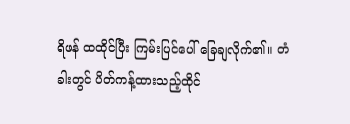ရိဖန် ထထိုင်ပြီး ကြမ်းပြင်ပေါ် ခြေချလိုက်၏။ တံခါးတွင် ပိတ်ကန့်ထားသည့်ထိုင်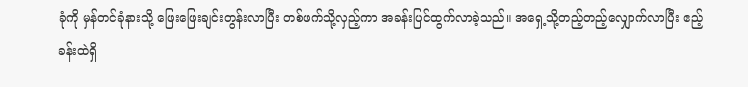ခုံကို မှန်တင်ခုံနားသို့ ဖြေးဖြေးချင်းတွန်းလာပြီး တစ်ဖက်သို့လှည့်ကာ အခန်းပြင်ထွက်လာခဲ့သည်။ အရှေ့သို့တည့်တည့်လျှောက်လာပြီး ဧည့်ခန်းထဲရှိ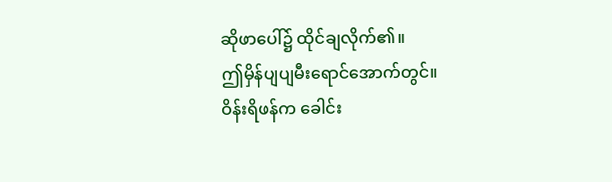ဆိုဖာပေါ်၌ ထိုင်ချလိုက်၏။
ဤမှိန်ပျပျမီးရောင်အောက်တွင်။
ဝိန်းရိဖန်က ခေါင်း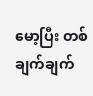မော့ပြီး တစ်ချက်ချက်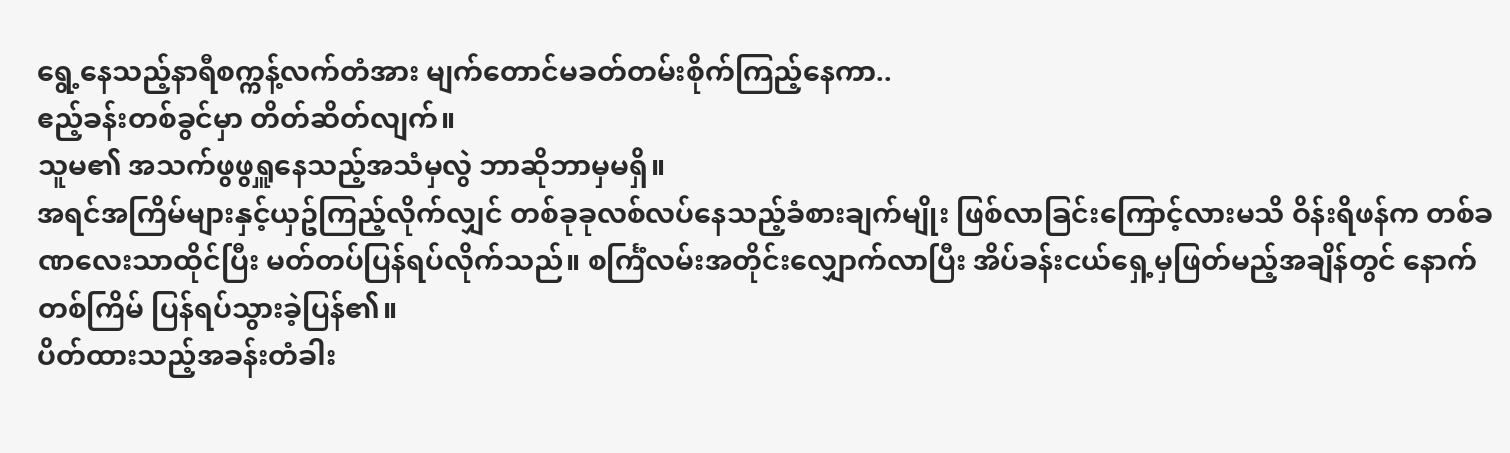ရွေ့နေသည့်နာရီစက္ကန့်လက်တံအား မျက်တောင်မခတ်တမ်းစိုက်ကြည့်နေကာ..
ဧည့်ခန်းတစ်ခွင်မှာ တိတ်ဆိတ်လျက်။
သူမ၏ အသက်ဖွဖွရှူနေသည့်အသံမှလွဲ ဘာဆိုဘာမှမရှိ။
အရင်အကြိမ်များနှင့်ယှဥ်ကြည့်လိုက်လျှင် တစ်ခုခုလစ်လပ်နေသည့်ခံစားချက်မျိုး ဖြစ်လာခြင်းကြောင့်လားမသိ ဝိန်းရိဖန်က တစ်ခဏလေးသာထိုင်ပြီး မတ်တပ်ပြန်ရပ်လိုက်သည်။ စင်္ကြံလမ်းအတိုင်းလျှောက်လာပြီး အိပ်ခန်းငယ်ရှေ့မှဖြတ်မည့်အချိန်တွင် နောက်တစ်ကြိမ် ပြန်ရပ်သွားခဲ့ပြန်၏။
ပိတ်ထားသည့်အခန်းတံခါး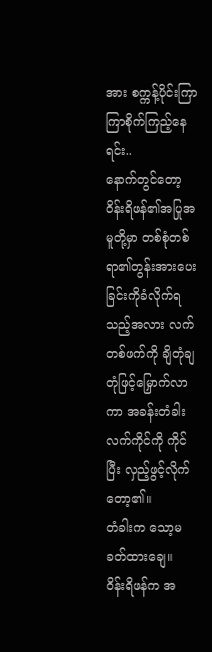အား စက္ကန့်ပိုင်းကြာကြာစိုက်ကြည့်နေရင်း..
နောက်တွင်တော့ ဝိန်းရိဖန်၏အပြုအမူတို့မှာ တစ်စုံတစ်ရာ၏တွန်းအားပေးခြင်းကိုခံလိုက်ရသည့်အလား လက်တစ်ဖက်ကို ချိတုံချတုံဖြင့်မြှောက်လာကာ အခန်းတံခါးလက်ကိုင်ကို ကိုင်ပြီး လှည့်ဖွင့်လိုက်တော့၏။
တံခါးက သော့မခတ်ထားချေ။
ဝိန်းရိဖန်က အ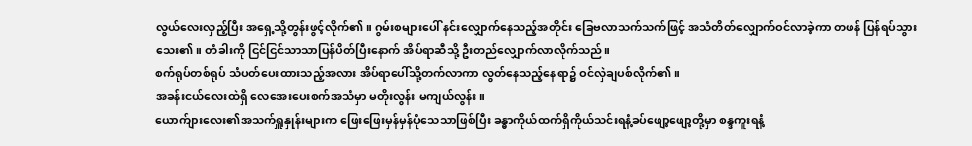လွယ်လေးလှည့်ပြီး အရှေ့သို့တွန်းဖွင့်လိုက်၏။ ဂွမ်းစများပေါ် နင်းလျှောက်နေသည့်အတိုင်း ခြေဗလာသက်သက်ဖြင့် အသံတိတ်လျှောက်ဝင်လာခဲ့ကာ တဖန် ပြန်ရပ်သွားသေး၏။ တံခါးကို ငြင်ငြင်သာသာပြန်ပိတ်ပြီးနောက် အိပ်ရာဆီသို့ ဦးတည်လျှောက်လာလိုက်သည်။
စက်ရုပ်တစ်ရုပ် သံပတ်ပေးထားသည့်အလား အိပ်ရာပေါ်သို့တက်လာကာ လွတ်နေသည့်နေရာ၌ ဝင်လှဲချပစ်လိုက်၏။
အခန်းငယ်လေးထဲရှိ လေအေးပေးစက်အသံမှာ မတိုးလွန်း မကျယ်လွန်း။
ယောက်ျားလေး၏အသက်ရှူနှုန်းများက ဖြေးဖြေးမှန်မှန်ပုံသေသာဖြစ်ပြီး ခန္ဓာကိုယ်ထက်ရှိကိုယ်သင်းရနံ့ခပ်ဖျော့ဖျော့တို့မှာ စန္ဒကူးရနံ့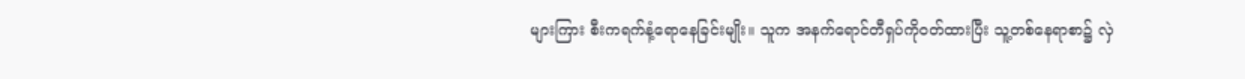များကြား စီးကရက်နံ့ရောနေခြင်းမျိုး။ သူက အနက်ရောင်တီရှပ်ကိုဝတ်ထားပြီး သူ့တစ်နေရာစာ၌ လှဲ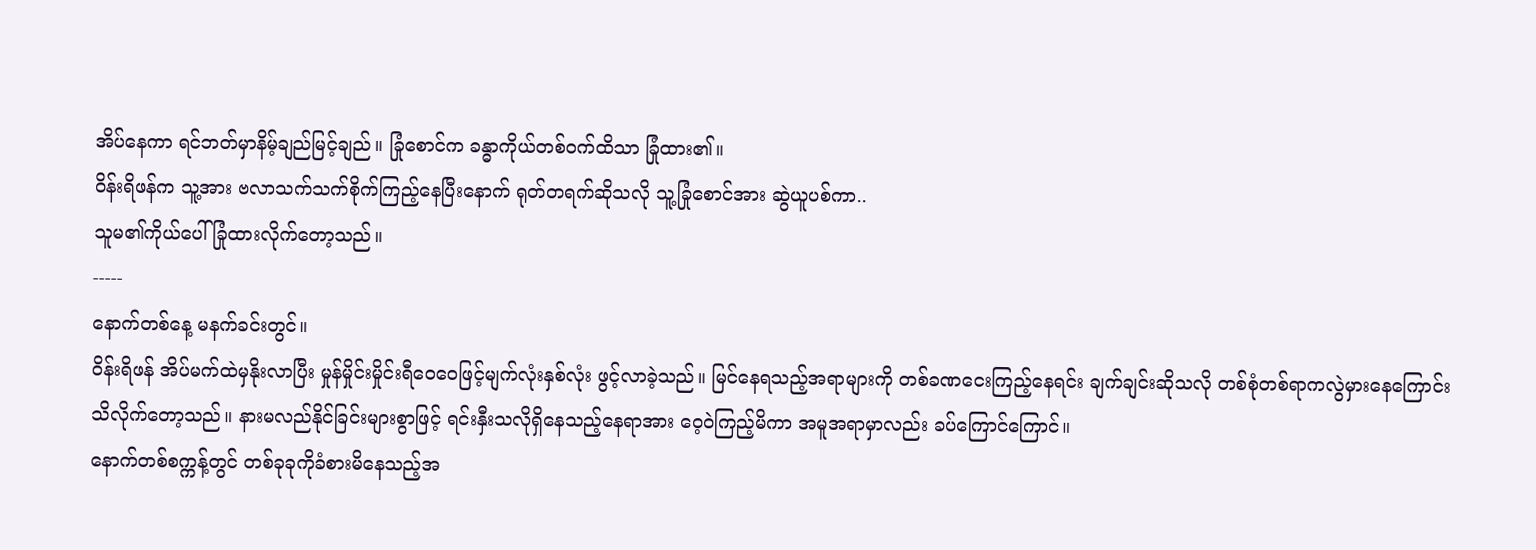အိပ်နေကာ ရင်ဘတ်မှာနိမ့်ချည်မြင့်ချည်။ ခြုံစောင်က ခန္ဓာကိုယ်တစ်ဝက်ထိသာ ခြုံထား၏။
ဝိန်းရိဖန်က သူ့အား ဗလာသက်သက်စိုက်ကြည့်နေပြီးနောက် ရုတ်တရက်ဆိုသလို သူ့ခြုံစောင်အား ဆွဲယူပစ်ကာ..
သူမ၏ကိုယ်ပေါ် ခြုံထားလိုက်တော့သည်။
-----
နောက်တစ်နေ့ မနက်ခင်းတွင်။
ဝိန်းရိဖန် အိပ်မက်ထဲမှနိုးလာပြီး မှုန်မှိုင်းမှိုင်းရီဝေဝေဖြင့်မျက်လုံးနှစ်လုံး ဖွင့်လာခဲ့သည်။ မြင်နေရသည့်အရာများကို တစ်ခဏငေးကြည့်နေရင်း ချက်ချင်းဆိုသလို တစ်စုံတစ်ရာကလွဲမှားနေကြောင်း သိလိုက်တော့သည်။ နားမလည်နိုင်ခြင်းများစွာဖြင့် ရင်းနှီးသလိုရှိနေသည့်နေရာအား ဝေ့ဝဲကြည့်မိကာ အမူအရာမှာလည်း ခပ်ကြောင်ကြောင်။
နောက်တစ်စက္ကန့်တွင် တစ်ခုခုကိုခံစားမိနေသည့်အ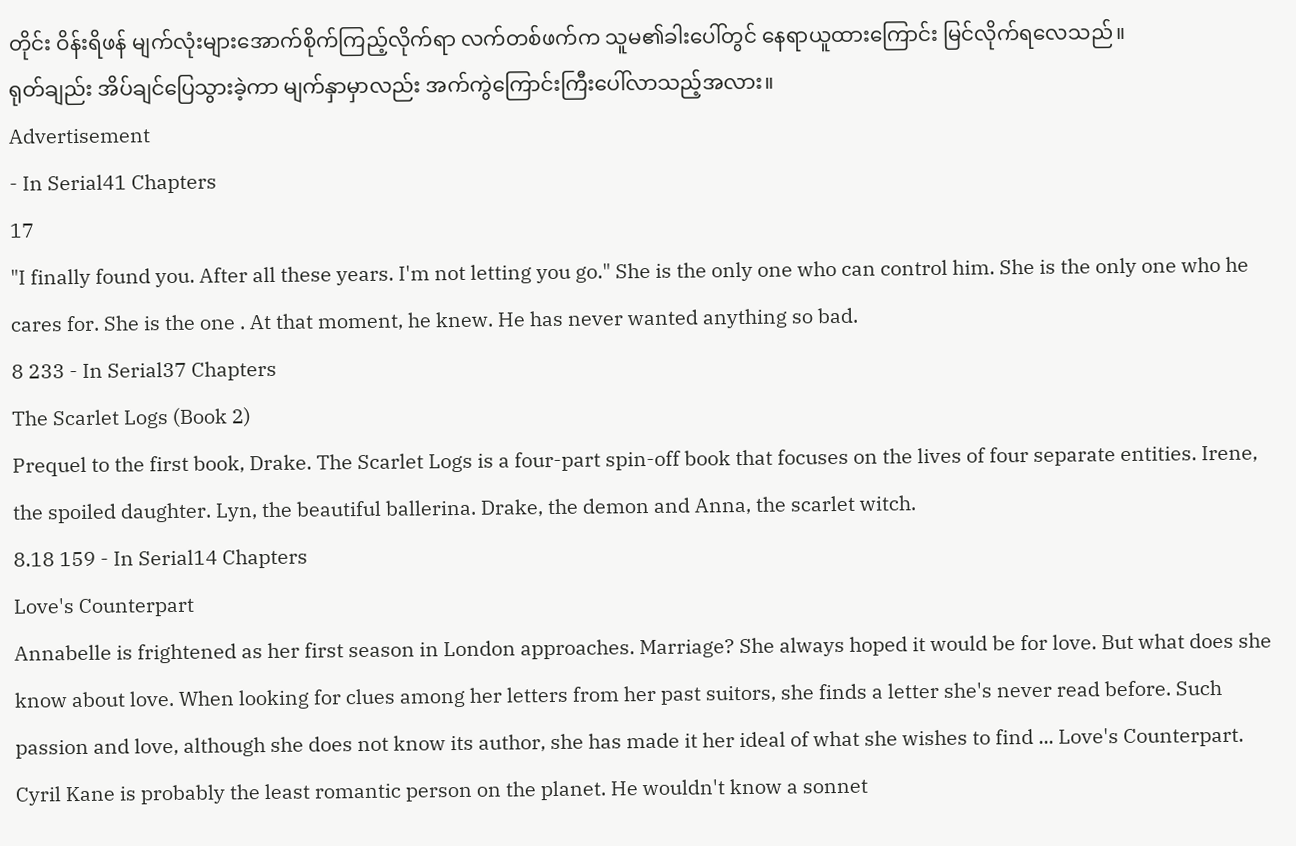တိုင်း ဝိန်းရိဖန် မျက်လုံးများအောက်စိုက်ကြည့်လိုက်ရာ လက်တစ်ဖက်က သူမ၏ခါးပေါ်တွင် နေရာယူထားကြောင်း မြင်လိုက်ရလေသည်။
ရုတ်ချည်း အိပ်ချင်ပြေသွားခဲ့ကာ မျက်နှာမှာလည်း အက်ကွဲကြောင်းကြီးပေါ်လာသည့်အလား။
Advertisement
- In Serial41 Chapters
17
"I finally found you. After all these years. I'm not letting you go." She is the only one who can control him. She is the only one who he cares for. She is the one . At that moment, he knew. He has never wanted anything so bad.
8 233 - In Serial37 Chapters
The Scarlet Logs (Book 2)
Prequel to the first book, Drake. The Scarlet Logs is a four-part spin-off book that focuses on the lives of four separate entities. Irene, the spoiled daughter. Lyn, the beautiful ballerina. Drake, the demon and Anna, the scarlet witch.
8.18 159 - In Serial14 Chapters
Love's Counterpart
Annabelle is frightened as her first season in London approaches. Marriage? She always hoped it would be for love. But what does she know about love. When looking for clues among her letters from her past suitors, she finds a letter she's never read before. Such passion and love, although she does not know its author, she has made it her ideal of what she wishes to find ... Love's Counterpart. Cyril Kane is probably the least romantic person on the planet. He wouldn't know a sonnet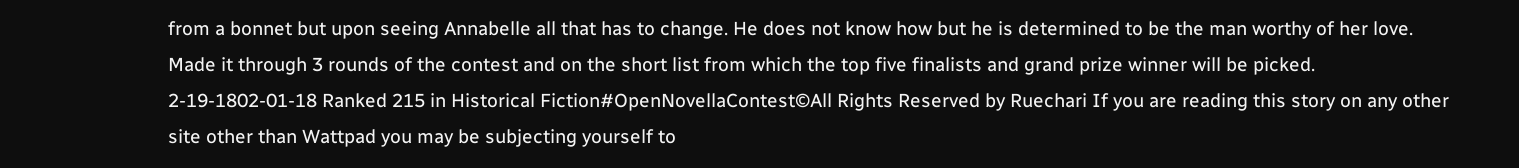from a bonnet but upon seeing Annabelle all that has to change. He does not know how but he is determined to be the man worthy of her love. Made it through 3 rounds of the contest and on the short list from which the top five finalists and grand prize winner will be picked. 2-19-1802-01-18 Ranked 215 in Historical Fiction#OpenNovellaContest©All Rights Reserved by Ruechari If you are reading this story on any other site other than Wattpad you may be subjecting yourself to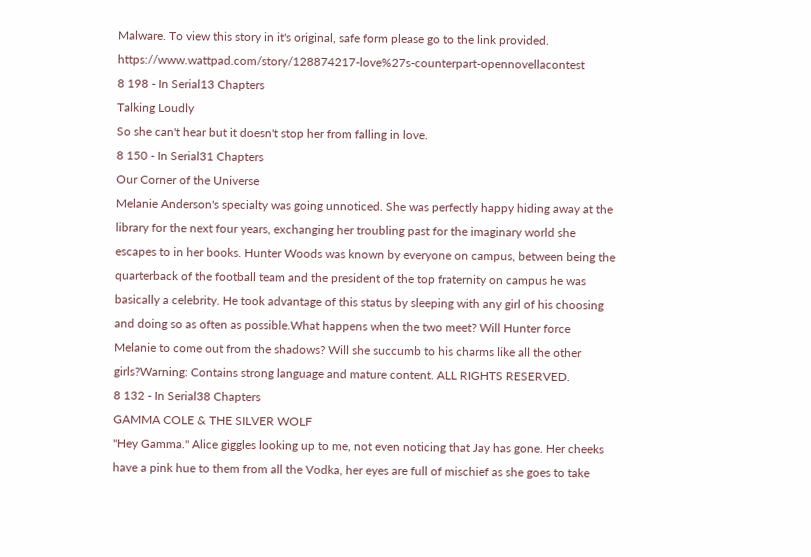Malware. To view this story in it's original, safe form please go to the link provided. https://www.wattpad.com/story/128874217-love%27s-counterpart-opennovellacontest
8 198 - In Serial13 Chapters
Talking Loudly
So she can't hear but it doesn't stop her from falling in love.
8 150 - In Serial31 Chapters
Our Corner of the Universe
Melanie Anderson's specialty was going unnoticed. She was perfectly happy hiding away at the library for the next four years, exchanging her troubling past for the imaginary world she escapes to in her books. Hunter Woods was known by everyone on campus, between being the quarterback of the football team and the president of the top fraternity on campus he was basically a celebrity. He took advantage of this status by sleeping with any girl of his choosing and doing so as often as possible.What happens when the two meet? Will Hunter force Melanie to come out from the shadows? Will she succumb to his charms like all the other girls?Warning: Contains strong language and mature content. ALL RIGHTS RESERVED.
8 132 - In Serial38 Chapters
GAMMA COLE & THE SILVER WOLF
"Hey Gamma." Alice giggles looking up to me, not even noticing that Jay has gone. Her cheeks have a pink hue to them from all the Vodka, her eyes are full of mischief as she goes to take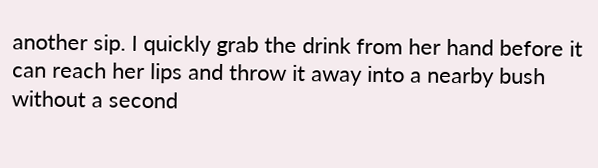another sip. I quickly grab the drink from her hand before it can reach her lips and throw it away into a nearby bush without a second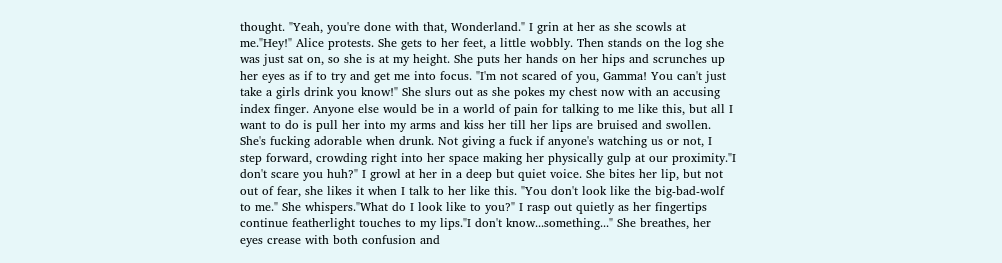thought. "Yeah, you're done with that, Wonderland." I grin at her as she scowls at me."Hey!" Alice protests. She gets to her feet, a little wobbly. Then stands on the log she was just sat on, so she is at my height. She puts her hands on her hips and scrunches up her eyes as if to try and get me into focus. "I'm not scared of you, Gamma! You can't just take a girls drink you know!" She slurs out as she pokes my chest now with an accusing index finger. Anyone else would be in a world of pain for talking to me like this, but all I want to do is pull her into my arms and kiss her till her lips are bruised and swollen. She's fucking adorable when drunk. Not giving a fuck if anyone's watching us or not, I step forward, crowding right into her space making her physically gulp at our proximity."I don't scare you huh?" I growl at her in a deep but quiet voice. She bites her lip, but not out of fear, she likes it when I talk to her like this. "You don't look like the big-bad-wolf to me." She whispers."What do I look like to you?" I rasp out quietly as her fingertips continue featherlight touches to my lips."I don't know...something..." She breathes, her eyes crease with both confusion and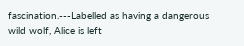fascination.---Labelled as having a dangerous wild wolf, Alice is left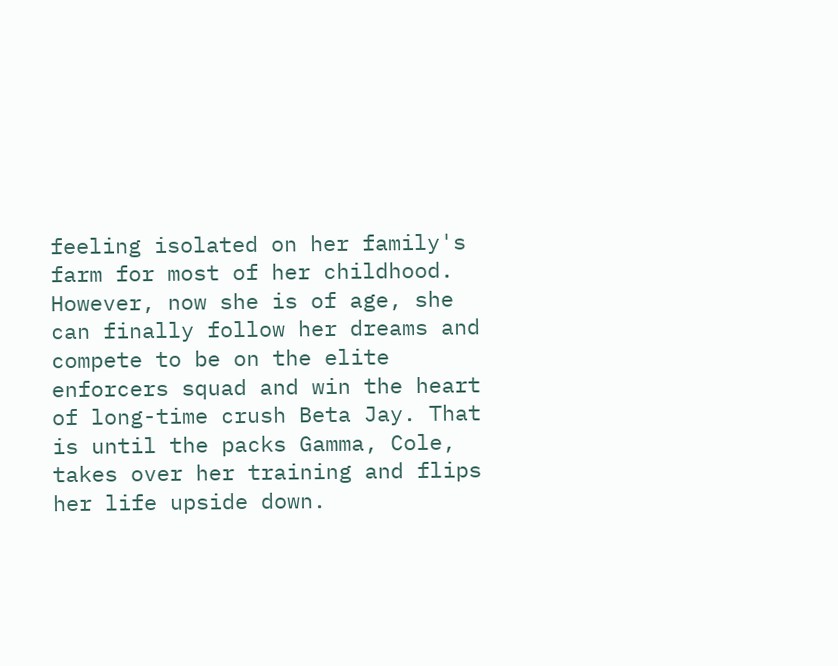feeling isolated on her family's farm for most of her childhood. However, now she is of age, she can finally follow her dreams and compete to be on the elite enforcers squad and win the heart of long-time crush Beta Jay. That is until the packs Gamma, Cole, takes over her training and flips her life upside down.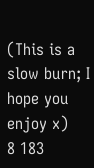(This is a slow burn; I hope you enjoy x)
8 183